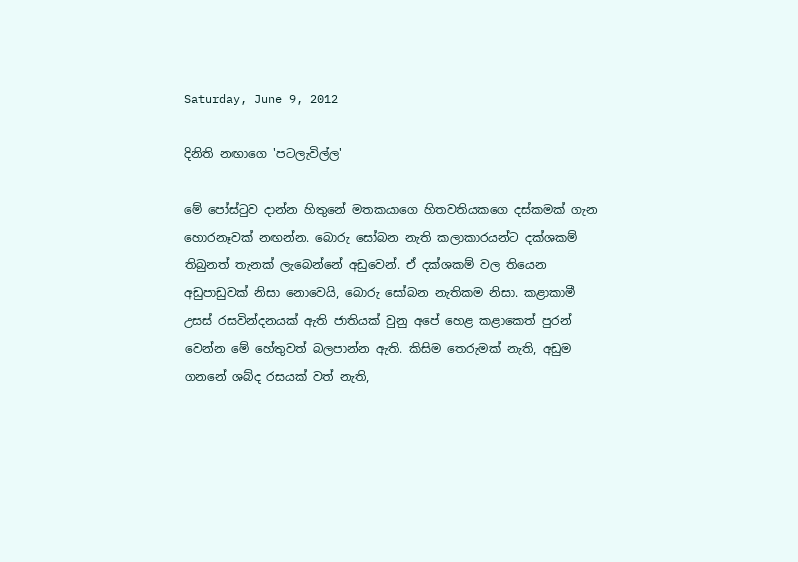Saturday, June 9, 2012

දිනිති නඟාගෙ 'පටලැවිල්ල'

මේ පෝස්ටුව දාන්න හිතුනේ මතකයාගෙ හිතවතියකගෙ දස්කමක් ගැන හොරනෑවක් නඟන්න. බොරු සෝබන නැති කලාකාරයන්ට දක්ශකම් තිබුනත් තැනක් ලැබෙන්නේ අඩුවෙන්. ඒ දක්ශකම් වල තියෙන අඩුපාඩුවක් නිසා නොවෙයි, බොරු සෝබන නැතිකම නිසා. කළාකාමී උසස් රසවින්දනයක් ඇති ජාතියක් වුනු අපේ හෙළ කළාකෙත් පුරන් වෙන්න මේ හේතුවත් බලපාන්න ඇති. කිසිම තෙරුමක් නැති, අඩුම ගනනේ ශබ්ද රසයක් වත් නැති,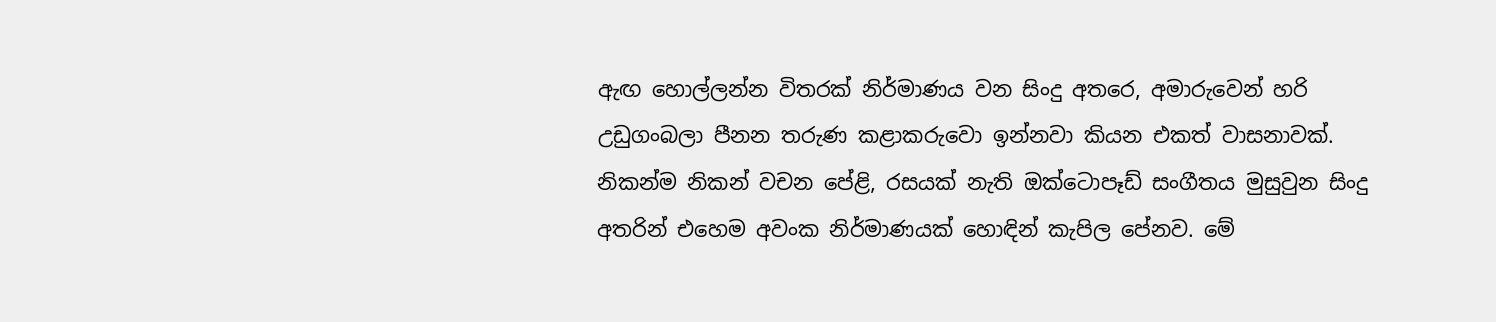ඇඟ හොල්ලන්න විතරක් නිර්මාණය වන සිංදු අතරෙ, අමාරුවෙන් හරි උඩුගංබලා පීනන තරුණ කළාකරුවො ඉන්නවා කියන එකත් වාසනාවක්. නිකන්ම නිකන් වචන පේළි, රසයක් නැති ඔක්ටොපෑඩ් සංගීතය මුසුවුන සිංදු අතරින් එහෙම අවංක නිර්මාණයක් හොඳින් කැපිල පේනව. මේ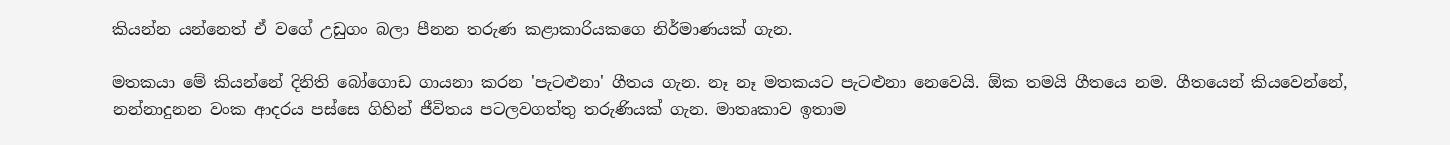කියන්න යන්නෙත් ඒ වගේ උඩුගං බලා පීනන තරුණ කළාකාරියකගෙ නිර්මාණයක් ගැන.

මතකයා මේ කියන්නේ දිනිති බෝගොඩ ගායනා කරන 'පැටළුනා' ගීතය ගැන. නෑ නෑ මතකයට පැටළුනා නෙවෙයි. ඕක තමයි ගීතයෙ නම. ගීතයෙන් කියවෙන්නේ, නන්නාදුනන වංක ආදරය පස්සෙ ගිහින් ජීවිතය පටලවගත්තු තරුණියක් ගැන. මාතෘකාව ඉතාම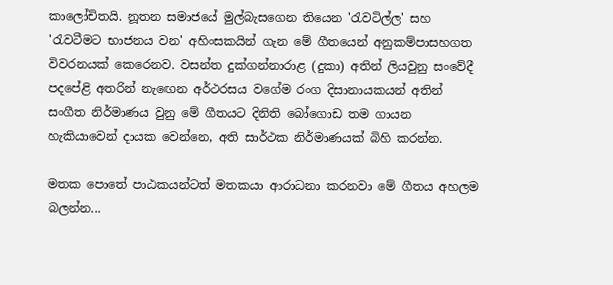කාලෝචිතයි. නූතන සමාජයේ මුල්බැසගෙන තියෙන 'රැවටිල්ල' සහ 'රැවටීමට භාජනය වන' අහිංසකයින් ගැන මේ ගීතයෙන් අනුකම්පාසහගත විවරනයක් කෙරෙනව. වසන්ත දුක්ගන්නාරාළ (දුකා) අතින් ලියවුනු සංවේදී පදපේළි අතරින් නැඟෙන අර්ථරසය වගේම රංග දිසානායකයන් අතින් සංගීත නිර්මාණය වුනු මේ ගීතයට දිනිති බෝගොඩ තම ගායන හැකියාවෙන් දායක වෙන්නෙ, අති සාර්ථක නිර්මාණයක් බිහි කරන්න.

මතක පොතේ පාඨකයන්ටත් මතකයා ආරාධනා කරනවා මේ ගීතය අහලම බලන්න...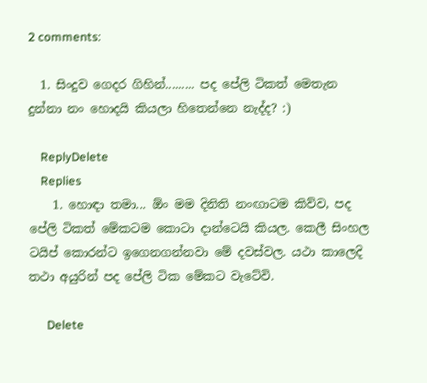2 comments:

  1. සිංදුව ගෙදර ගිහින්......... පද පේලි ටිකත් මෙතැන දුන්නා නං හොදයි කියලා හිතෙන්නෙ නැද්ද? :)

    ReplyDelete
    Replies
    1. හොඳා තමා... ඕං මම දිනිති නංඟාටම කිව්ව, පද පේලි ටිකත් මේකටම කොටා දාන්ටෙයි කියල. කෙලී සිංහල ටයිප් කොරන්ට ඉගෙනගන්නවා මේ දවස්වල. යථා කාලෙදි තථා අයුරින් පද පේලි ටික මේකට වැටේවි.

      Delete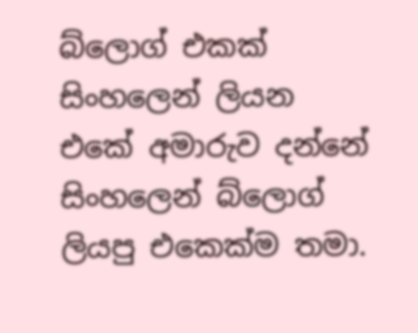බ්ලොග් එකක් සිංහලෙන් ලියන එකේ අමාරුව දන්නේ සිංහලෙන් බ්ලොග් ලියපු එකෙක්ම තමා.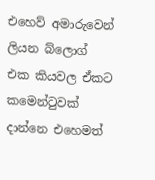එහෙව් අමාරුවෙන් ලියන බ්ලොග් එක කියවල ඒකට කමෙන්ටුවක් දාන්නෙ එහෙමත්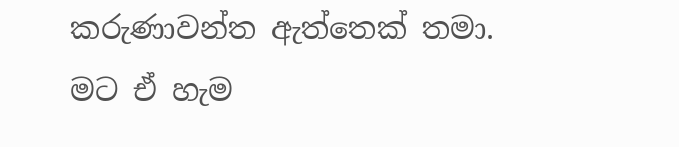කරුණාවන්ත ඇත්තෙක් තමා. මට ඒ හැම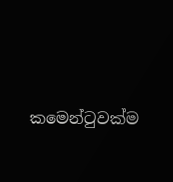කමෙන්ටුවක්ම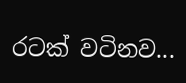රටක් වටිනව...